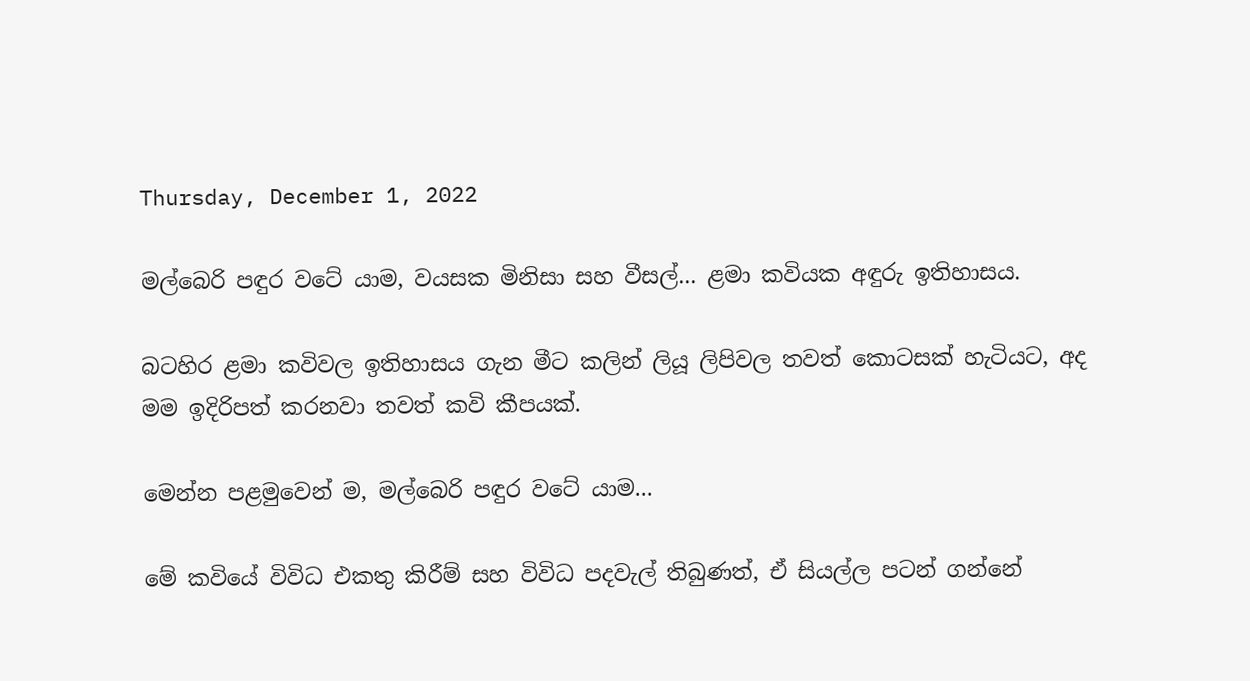Thursday, December 1, 2022

මල්බෙරි පඳුර වටේ යාම, වයසක මිනිසා සහ වීසල්... ළමා කවියක අඳුරු ඉතිහාසය.

බටහිර ළමා කවිවල ඉතිහාසය ගැන මීට කලින් ලියූ ලිපිවල තවත් කොටසක් හැටියට, අද මම ඉදිරිපත් කරනවා තවත් කවි කීපයක්.

මෙන්න පළමුවෙන් ම, මල්බෙරි පඳුර වටේ යාම...

මේ කවියේ විවිධ එකතු කිරීම් සහ විවිධ පදවැල් තිබුණත්, ඒ සියල්ල පටන් ගන්නේ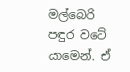මල්බෙරි පඳුර වටේ යාමෙන්. ඒ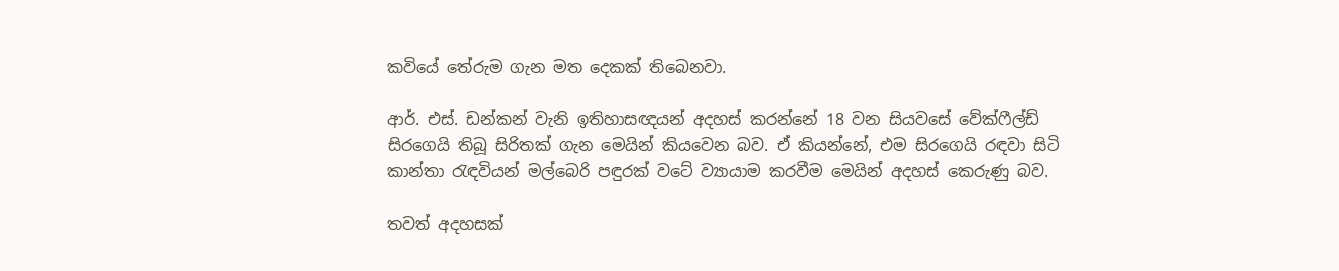කවියේ තේරුම ගැන මත දෙකක් තිබෙනවා.

ආර්. එස්. ඩන්කන් වැනි ඉතිහාසඥයන් අදහස් කරන්නේ 18 වන සියවසේ වේක්ෆීල්ඩ් සිරගෙයි තිබූ සිරිතක් ගැන මෙයින් කියවෙන බව. ඒ කියන්නේ, එම සිරගෙයි රඳවා සිටි කාන්තා රැඳවියන් මල්බෙරි පඳුරක් වටේ ව්‍යායාම කරවීම මෙයින් අදහස් කෙරුණු බව.

තවත් අදහසක්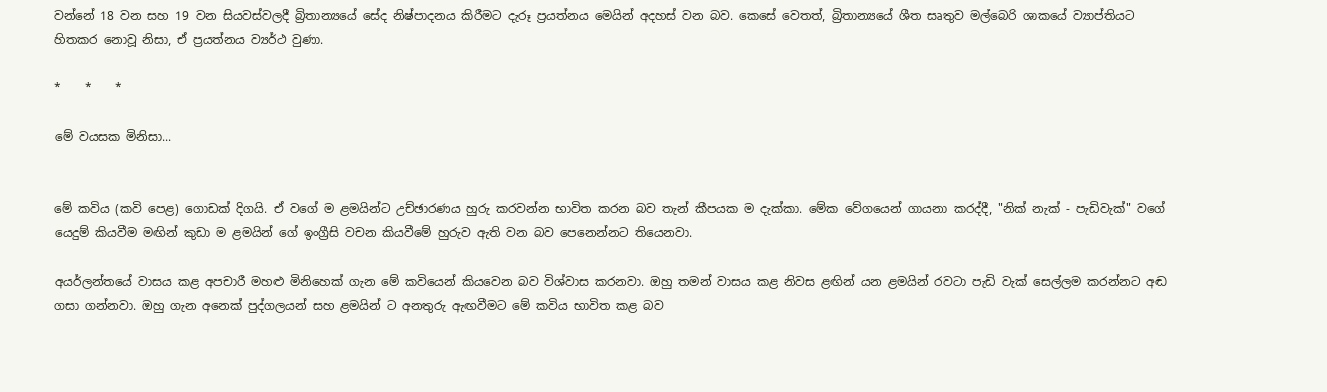වන්නේ 18 වන සහ 19 වන සියවස්වලදී බ්‍රිතාන්‍යයේ සේද නිෂ්පාදනය කිරීමට දැරූ ප්‍රයත්නය මෙයින් අදහස් වන බව. කෙසේ වෙතත්, බ්‍රිතාන්‍යයේ ශීත සෘතුව මල්බෙරි ශාකයේ ව්‍යාප්තියට හිතකර නොවූ නිසා, ඒ ප්‍රයත්නය ව්‍යර්ථ වුණා.

*    *    *

මේ වයසක මිනිසා...


මේ කවිය (කවි පෙළ) ගොඩක් දිගයි. ඒ වගේ ම ළමයින්ට උච්ඡාරණය හුරු කරවන්න භාවිත කරන බව තැන් කීපයක ම දැක්කා. මේක වේගයෙන් ගායනා කරද්දී, "නික් නැක් - පැඩිවැක්" වගේ යෙදුම් කියවීම මඟින් කුඩා ම ළමයින් ගේ ඉංග්‍රීසි වචන කියවීමේ හුරුව ඇති වන බව පෙනෙන්නට තියෙනවා.

අයර්ලන්තයේ වාසය කළ අපචාරී මහළු මිනිහෙක් ගැන මේ කවියෙන් කියවෙන බව විශ්වාස කරනවා. ඔහු තමන් වාසය කළ නිවස ළඟින් යන ළමයින් රවටා පැඩි වැක් සෙල්ලම කරන්නට අඬ ගසා ගන්නවා. ඔහු ගැන අනෙක් පුද්ගලයන් සහ ළමයින් ට අනතුරු ඇඟවීමට මේ කවිය භාවිත කළ බව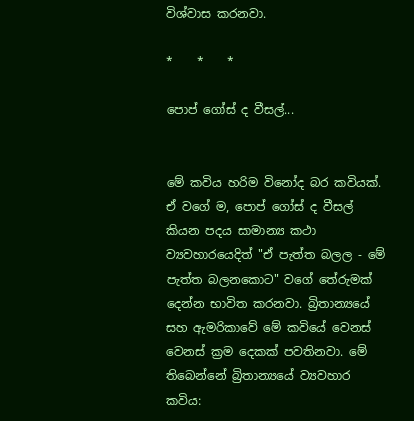විශ්වාස කරනවා.

*    *    *

පොප් ගෝස් ද වීසල්...


මේ කවිය හරිම විනෝද බර කවියක්. ඒ වගේ ම, පොප් ගෝස් ද වීසල් කියන පදය සාමාන්‍ය කථා ව්‍යවහාරයෙදිත් "ඒ පැත්ත බලල - මේ පැත්ත බලනකොට" වගේ තේරුමක් දෙන්න භාවිත කරනවා. බ්‍රිතාන්‍යයේ සහ ඇමරිකාවේ මේ කවියේ වෙනස් වෙනස් ක්‍රම දෙකක් පවතිනවා. මේ තිබෙන්නේ බ්‍රිතාන්‍යයේ ව්‍යවහාර කවිය: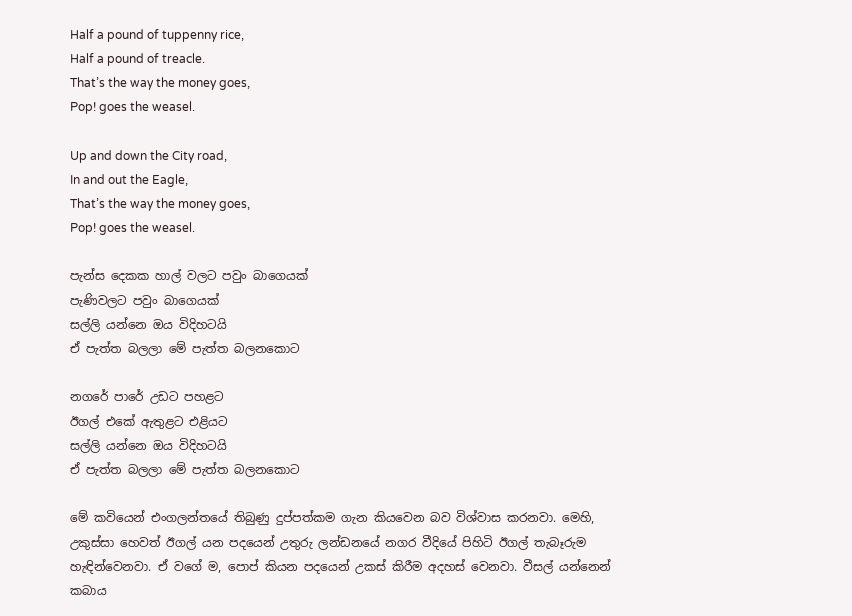Half a pound of tuppenny rice,
Half a pound of treacle.
That’s the way the money goes,
Pop! goes the weasel.

Up and down the City road,
In and out the Eagle,
That’s the way the money goes,
Pop! goes the weasel.

පැන්ස දෙකක හාල් වලට පවුං බාගෙයක්
පැණිවලට පවුං බාගෙයක්
සල්ලි යන්නෙ ඔය විදිහටයි
ඒ පැත්ත බලලා මේ පැත්ත බලනකොට

නගරේ පාරේ උඩට පහළට
ඊගල් එකේ ඇතුළට එළියට
සල්ලි යන්නෙ ඔය විදිහටයි
ඒ පැත්ත බලලා මේ පැත්ත බලනකොට

මේ කවියෙන් එංගලන්තයේ තිබුණු දුප්පත්කම ගැන කියවෙන බව විශ්වාස කරනවා. මෙහි, උකුස්සා හෙවත් ඊගල් යන පදයෙන් උතුරු ලන්ඩනයේ නගර වීදියේ පිහිටි ඊගල් තැබෑරුම හැඳින්වෙනවා. ඒ වගේ ම, පොප් කියන පදයෙන් උකස් කිරීම අදහස් වෙනවා. වීසල් යන්නෙන් කබාය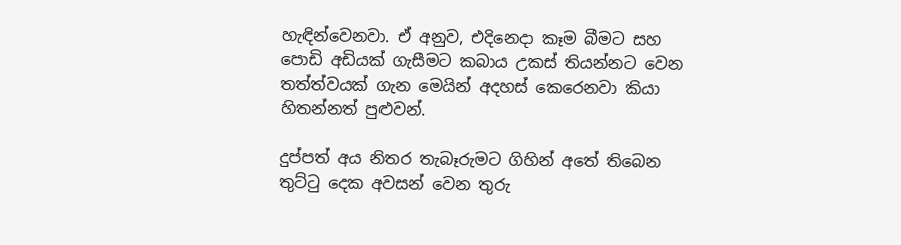හැඳින්වෙනවා. ඒ අනුව, එදිනෙදා කෑම බීමට සහ පොඩි අඩියක් ගැසීමට කබාය උකස් තියන්නට වෙන තත්ත්වයක් ගැන මෙයින් අදහස් කෙරෙනවා කියා හිතන්නත් පුළුවන්.

දුප්පත් අය නිතර තැබෑරුමට ගිහින් අතේ තිබෙන තුට්ටු දෙක අවසන් වෙන තුරු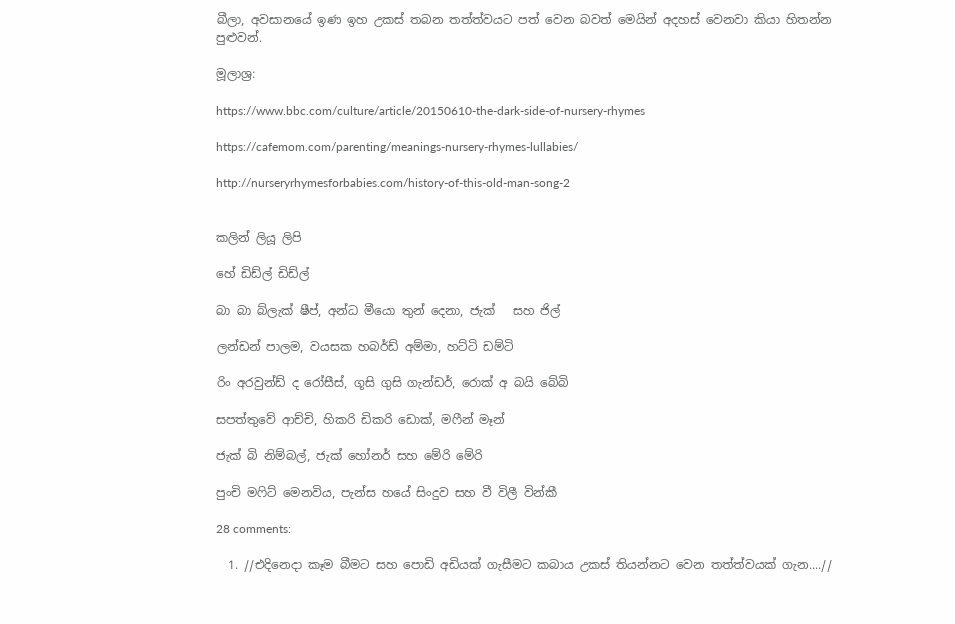බීලා, අවසානයේ ඉණ ඉහ උකස් තබන තත්ත්වයට පත් වෙන බවත් මෙයින් අදහස් වෙනවා කියා හිතන්න පුළුවන්.

මූලාශ්‍ර:

https://www.bbc.com/culture/article/20150610-the-dark-side-of-nursery-rhymes

https://cafemom.com/parenting/meanings-nursery-rhymes-lullabies/

http://nurseryrhymesforbabies.com/history-of-this-old-man-song-2


කලින් ලියූ ලිපි

හේ ඩිඩ්ල් ඩිඩ්ල්

බා බා බ්ලැක් ෂීප්, අන්ධ මීයො තුන් දෙනා, ජැක්   සහ ජිල්

ලන්ඩන් පාලම, වයසක හබර්ඩ් අම්මා, හට්ටි ඩම්ටි

රිං අරවුන්ඩ් ද රෝසීස්, ගූසි ගුසි ගැන්ඩර්, රොක් අ බයි බේබි

සපත්තුවේ ආච්චි, හිකරි ඩිකරි ඩොක්, මෆීන් මෑන්

ජැක් බි නිම්බල්, ජැක් හෝනර් සහ මේරි මේරි

පුංචි මෆිට් මෙනවිය, පැන්ස හයේ සිංදුව සහ වී විලී වින්කී

28 comments:

  1. //එදිනෙදා කෑම බීමට සහ පොඩි අඩියක් ගැසීමට කබාය උකස් තියන්නට වෙන තත්ත්වයක් ගැන....//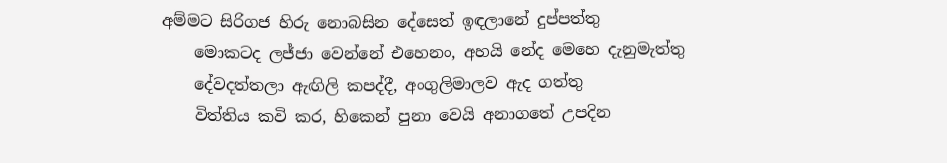අම්මට සිරිගජ හිරු නොබසින දේසෙත් ඉඳලානේ දුප්පත්තු
    මොකටද ලජ්ජා වෙන්නේ එහෙනං, අහයි නේද මෙහෙ දැනුමැත්තු
    දේවදත්තලා ඇඟිලි කපද්දී, අංගුලිමාලව ඇද ගත්තු
    විත්තිය කවි කර, හිකෙන් පුනා වෙයි අනාගතේ උපදින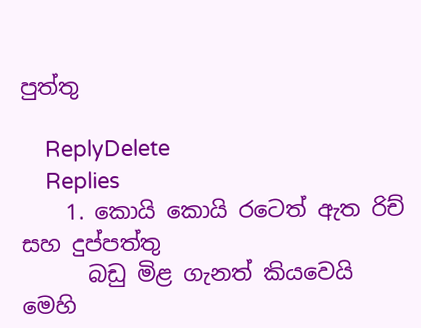පුත්තු

    ReplyDelete
    Replies
    1. කොයි කොයි රටෙත් ඇත රිච් සහ දුප්පත්තු
      බඩු මිළ ගැනත් කියවෙයි මෙහි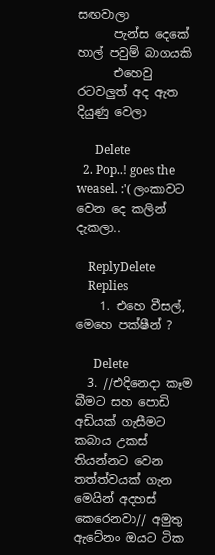සඟවාලා
      පැන්ස දෙකේ හාල් පවුම් බාගයකි
      එහෙවු රටවලුත් අද ඇත දියුණු වෙලා

      Delete
  2. Pop..! goes the weasel. :'( ලංකාවට වෙන දෙ කලින් දැකලා..

    ReplyDelete
    Replies
    1. එහෙ වීසල්, මෙහෙ පක්ෂීන් ?

      Delete
  3. //එදිනෙදා කෑම බීමට සහ පොඩි අඩියක් ගැසීමට කබාය උකස් තියන්නට වෙන තත්ත්වයක් ගැන මෙයින් අදහස් කෙරෙනවා// අමුතු ඇටේනං ඔයට ටික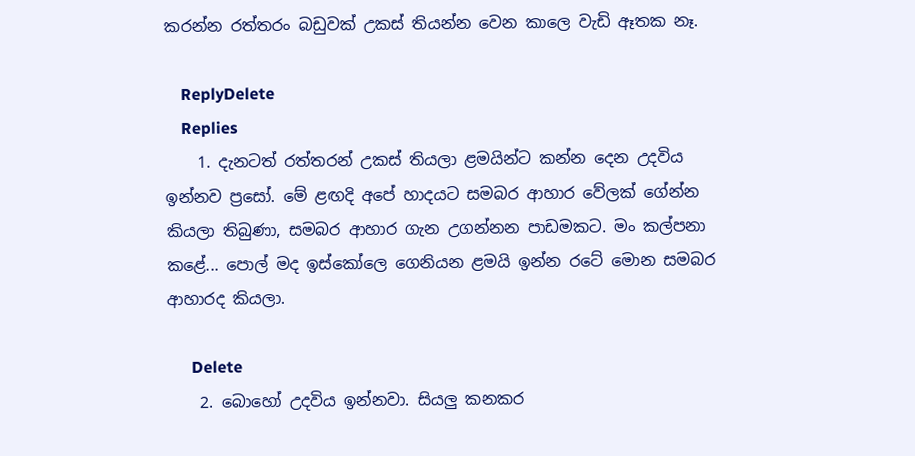කරන්න රත්තරං බඩුවක් උකස් තියන්න වෙන කාලෙ වැඩි ඈතක නෑ.

    ReplyDelete
    Replies
    1. දැනටත් රත්තරන් උකස් තියලා ළමයින්ට කන්න දෙන උදවිය ඉන්නව ප්‍රසෝ. මේ ළඟදි අපේ හාදයට සමබර ආහාර වේලක් ගේන්න කියලා තිබුණා, සමබර ආහාර ගැන උගන්නන පාඩමකට. මං කල්පනා කළේ... පොල් මද ඉස්කෝලෙ ගෙනියන ළමයි ඉන්න රටේ මොන සමබර ආහාරද කියලා.

      Delete
    2. බොහෝ උදවිය ඉන්නවා. සියලු කනකර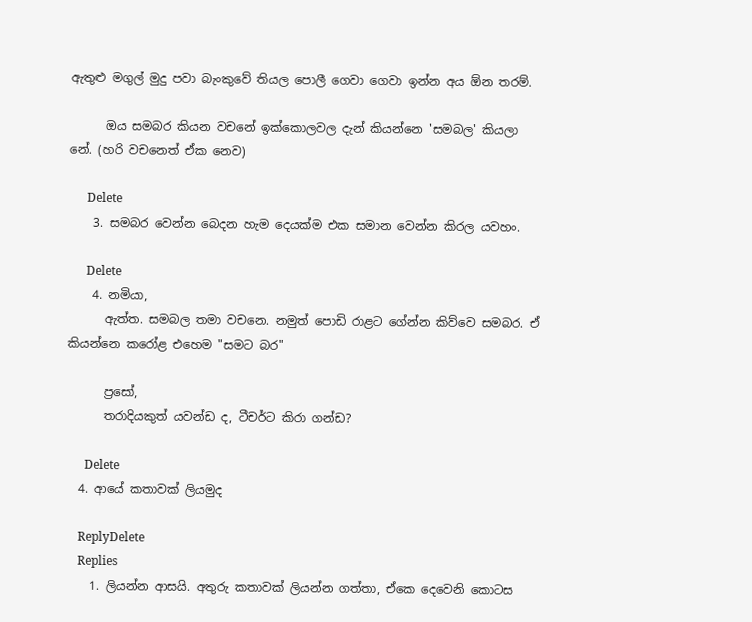ඇතුළු මගුල් මුදු පවා බැංකුවේ තියල පොලී ගෙවා ගෙවා ඉන්න අය ඕන තරම්.

      ඔය සමබර කියන වචනේ ඉක්කොලවල දැන් කියන්නෙ 'සමබල' කියලා නේ. (හරි වචනෙත් ඒක නෙව)

      Delete
    3. සමබර වෙන්න බෙදන හැම දෙයක්ම එක සමාන වෙන්න කිරල යවහං.

      Delete
    4. නමියා,
      ඇත්ත. සමබල තමා වචනෙ. නමුත් පොඩි රාළට ගේන්න කිව්වෙ සමබර. ඒ කියන්නෙ කරෝළ එහෙම "සමට බර"

      ප්‍රසෝ,
      තරාදියකුත් යවන්ඩ ද, ටීචර්ට කිරා ගන්ඩ?

      Delete
  4. ආයේ කතාවක් ලියමුද

    ReplyDelete
    Replies
    1. ලියන්න ආසයි. අතුරු කතාවක් ලියන්න ගත්තා, ඒකෙ දෙවෙනි කොටස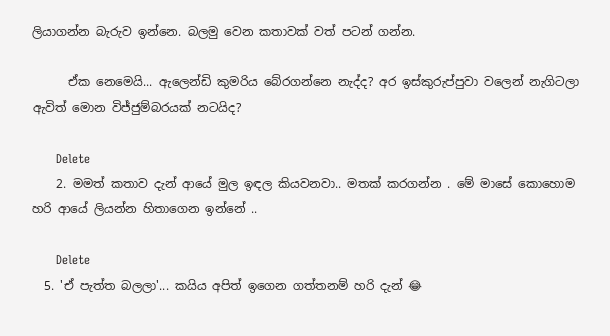ලියාගන්න බැරුව ඉන්නෙ. බලමු වෙන කතාවක් වත් පටන් ගන්න.

      ඒක නෙමෙයි... ඇලෙන්ඩි කුමරිය බේරගන්නෙ නැද්ද? අර ඉස්කුරුප්පුවා වලෙන් නැගිටලා ඇවිත් මොන විජ්ජුම්බරයක් නටයිද?

      Delete
    2. මමත් කතාව දැන් ආයේ මුල ඉඳල කියවනවා.. මතක් කරගන්න . මේ මාසේ කොහොම හරි ආයේ ලියන්න හිතාගෙන ඉන්නේ ..

      Delete
  5. 'ඒ පැත්ත බලලා'... කයිය අපිත් ඉගෙන ගත්තනම් හරි දැන් 😂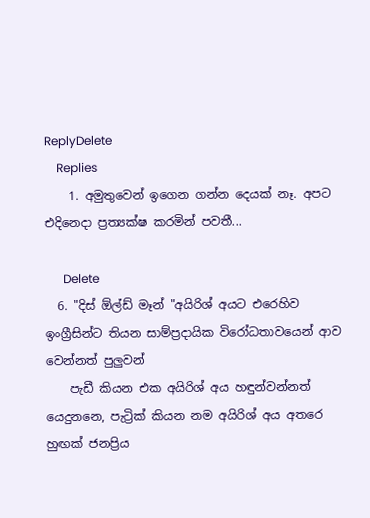ReplyDelete
    Replies
    1. අමුතුවෙන් ඉගෙන ගන්න දෙයක් නෑ. අපට එදිනෙදා ප්‍රත්‍යක්ෂ කරමින් පවතී...

      Delete
  6. "දිස් ඕල්ඩ් මෑන් "අයිරිශ් අයට එරෙහිව ඉංග්‍රීසින්ට තියන සාම්ප්‍රදායික විරෝධතාවයෙන් ආව වෙන්නත් පුලුවන්
    පැඩී කියන එක අයිරිශ් අය හඳුන්වන්නත් යෙදුනනෙ, පැට්‍රික් කියන නම අයිරිශ් අය අතරෙ හුඟක් ජනප්‍රිය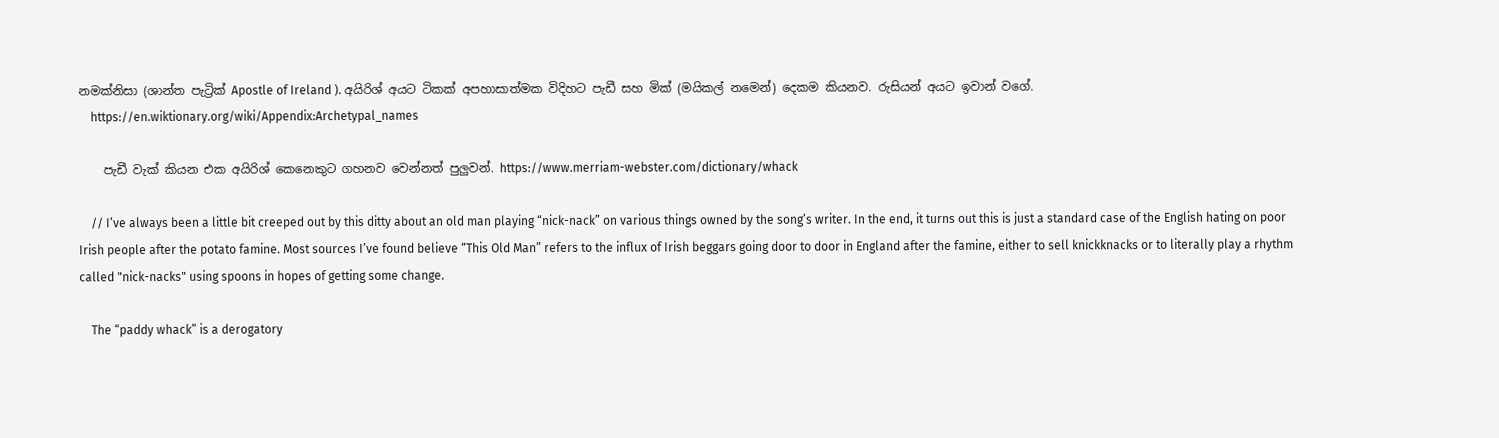නමක්නිසා (ශාන්ත පැට්‍රික් Apostle of Ireland ). අයිරිශ් අයට ටිකක් අපහාසාත්මක විදිහට පැඩී සහ මික් (මයිකල් නමෙන්) දෙකම කියනව. රුසියන් අයට ඉවාන් වගේ.
    https://en.wiktionary.org/wiki/Appendix:Archetypal_names

    පැඩී වැක් කියන එක අයිරිශ් කෙනෙකුට ගහනව වෙන්නත් පුලුවන්. https://www.merriam-webster.com/dictionary/whack

    // I’ve always been a little bit creeped out by this ditty about an old man playing “nick-nack” on various things owned by the song’s writer. In the end, it turns out this is just a standard case of the English hating on poor Irish people after the potato famine. Most sources I’ve found believe “This Old Man” refers to the influx of Irish beggars going door to door in England after the famine, either to sell knickknacks or to literally play a rhythm called "nick-nacks" using spoons in hopes of getting some change.

    The “paddy whack” is a derogatory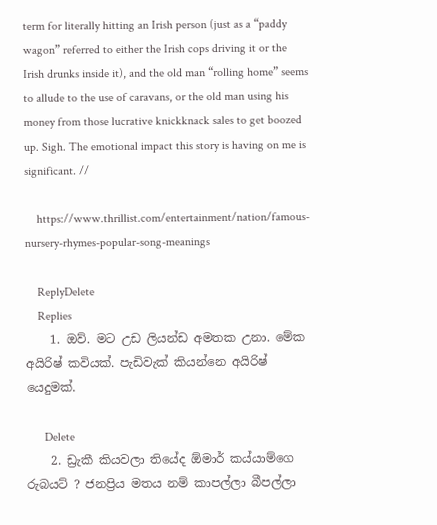term for literally hitting an Irish person (just as a “paddy wagon” referred to either the Irish cops driving it or the Irish drunks inside it), and the old man “rolling home” seems to allude to the use of caravans, or the old man using his money from those lucrative knickknack sales to get boozed up. Sigh. The emotional impact this story is having on me is significant. //

    https://www.thrillist.com/entertainment/nation/famous-nursery-rhymes-popular-song-meanings

    ReplyDelete
    Replies
    1. ඔව්. මට උඩ ලියන්ඩ අමතක උනා. මේක අයිරිෂ් කවියක්. පැඩිවැක් කියන්නෙ අයිරිෂ් යෙදුමක්.

      Delete
    2. ඩ්‍රැකී කියවලා තියේද ඕමාර් කය්යාම්ගෙ රුබයට් ? ජනප්‍රිය මතය නම් කාපල්ලා බීපල්ලා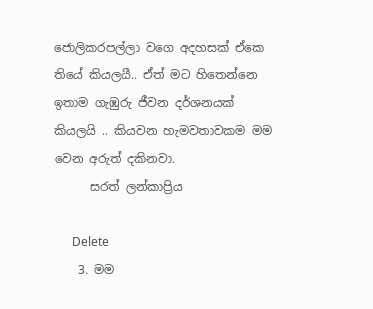ජොලිකරපල්ලා වගෙ අදහසක් ඒකෙ තියේ කියලයී.. ඒත් මට හිතෙන්නෙ ඉතාම ගැඹුරු ජීවන දර්ශනයක් කියලයි .. කියවන හැමවතාවකම මම වෙන අරුත් දකිනවා.
      සරත් ලන්කාප්‍රිය

      Delete
    3. මම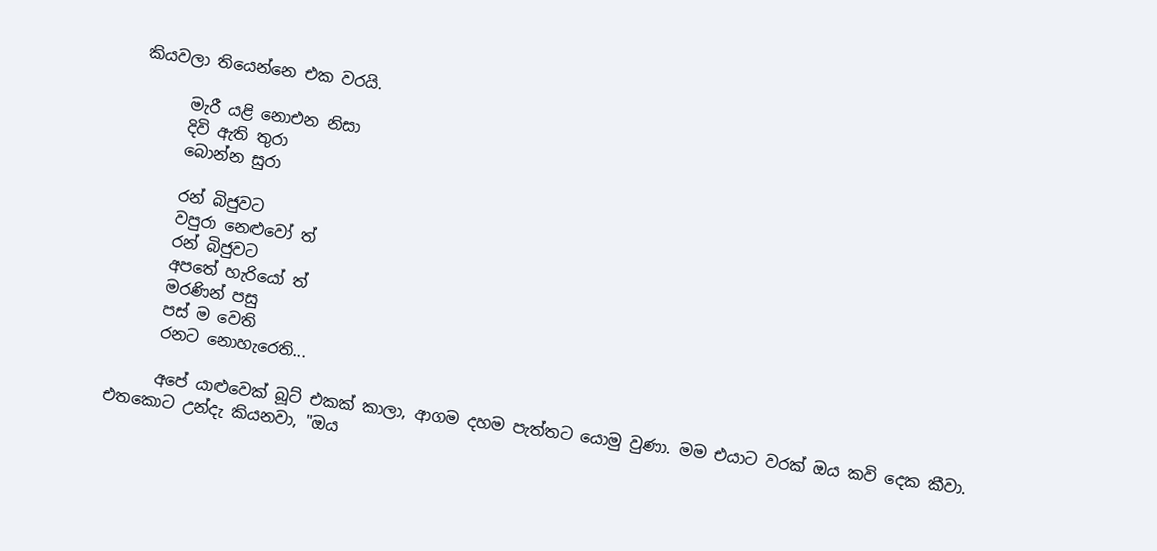කියවලා තියෙන්නෙ එක වරයි.

      මැරී යළි නොඑන නිසා
      දිවි ඇති තුරා
      බොන්න සුරා

      රන් බිජුවට
      වපුරා නෙළුවෝ ත්
      රන් බිජුවට
      අපතේ හැරියෝ ත්
      මරණින් පසු
      පස් ම වෙති
      රනට නොහැරෙති...

      අපේ යාළුවෙක් බූට් එකක් කාලා, ආගම දහම පැත්තට යොමු වුණා. මම එයාට වරක් ඔය කවි දෙක කීවා. එතකොට උන්දැ කියනවා, "ඔය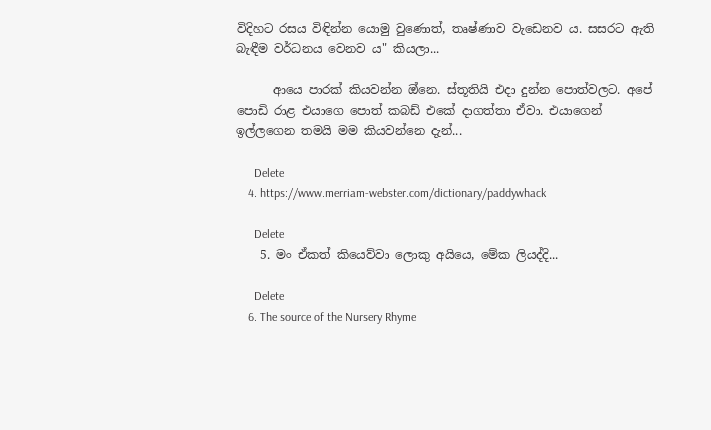විදිහට රසය විඳින්න යොමු වුණොත්, තෘෂ්ණාව වැඩෙනව ය. සසරට ඇති බැඳීම වර්ධනය වෙනව ය" කියලා...

      ආයෙ පාරක් කියවන්න ඔ්නෙ. ස්තූතියි එදා දුන්න පොත්වලට. අපේ පොඩි රාළ එයාගෙ පොත් කබඩ් එකේ දාගත්තා ඒවා. එයාගෙන් ඉල්ලගෙන තමයි මම කියවන්නෙ දැන්...

      Delete
    4. https://www.merriam-webster.com/dictionary/paddywhack

      Delete
    5. මං ඒකත් කියෙව්වා ලොකු අයියෙ, මේක ලියද්දි...

      Delete
    6. The source of the Nursery Rhyme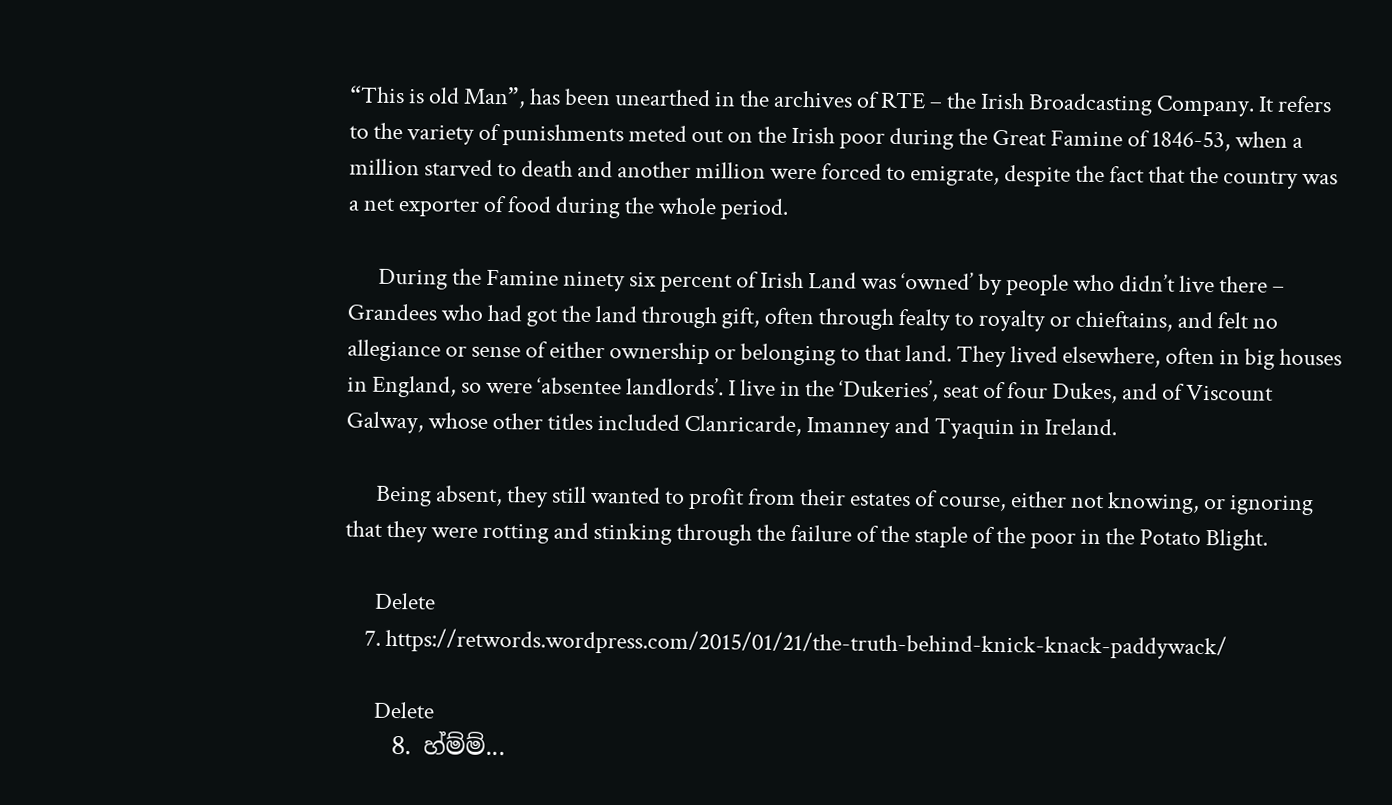“This is old Man”, has been unearthed in the archives of RTE – the Irish Broadcasting Company. It refers to the variety of punishments meted out on the Irish poor during the Great Famine of 1846-53, when a million starved to death and another million were forced to emigrate, despite the fact that the country was a net exporter of food during the whole period.

      During the Famine ninety six percent of Irish Land was ‘owned’ by people who didn’t live there – Grandees who had got the land through gift, often through fealty to royalty or chieftains, and felt no allegiance or sense of either ownership or belonging to that land. They lived elsewhere, often in big houses in England, so were ‘absentee landlords’. I live in the ‘Dukeries’, seat of four Dukes, and of Viscount Galway, whose other titles included Clanricarde, Imanney and Tyaquin in Ireland.

      Being absent, they still wanted to profit from their estates of course, either not knowing, or ignoring that they were rotting and stinking through the failure of the staple of the poor in the Potato Blight.

      Delete
    7. https://retwords.wordpress.com/2015/01/21/the-truth-behind-knick-knack-paddywack/

      Delete
    8. හ්ම්ම්...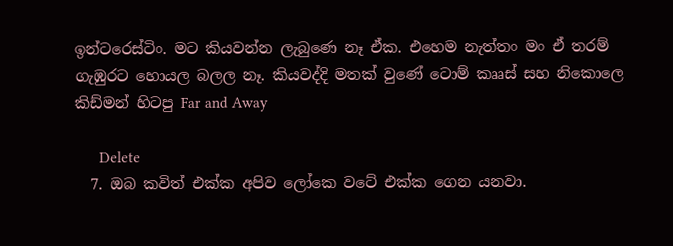ඉන්ටරෙස්ටිං. මට කියවන්න ලැබුණෙ නෑ ඒක. එහෙම නැත්තං මං ඒ තරම් ගැඹුරට හොයල බලල නෑ. කියවද්දි මතක් වුණේ ටොම් කෲස් සහ නිකොලෙ කිඩ්මන් හිටපු Far and Away

      Delete
  7. ඔබ කවිත් එක්ක අපිව ලෝකෙ වටේ එක්ක ගෙන යනවා.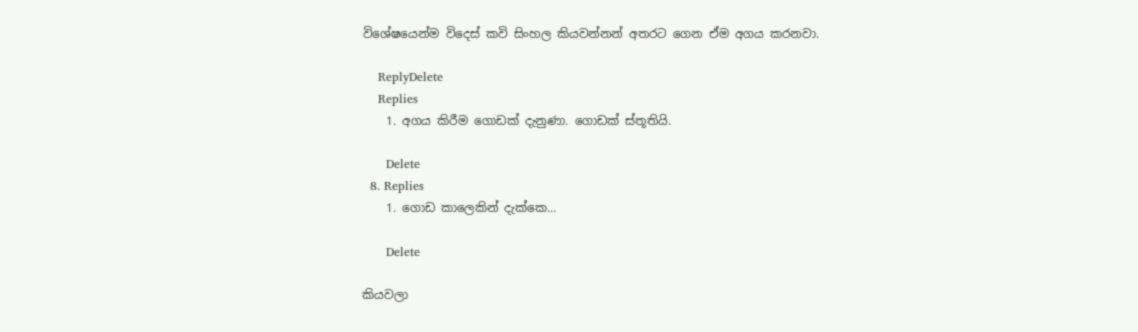විශේෂයෙන්ම විදෙස් කවි සිංහල කියවන්නන් අතරට ගෙන ඒම අගය කරනවා.

    ReplyDelete
    Replies
    1. අගය කිරීම ගොඩක් දැනුණා. ගොඩක් ස්තූතියි.

      Delete
  8. Replies
    1. ගොඩ කාලෙකින් දැක්කෙ...

      Delete

කියවලා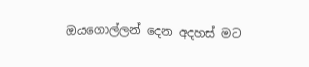ඔයගොල්ලන් දෙන අදහස් මට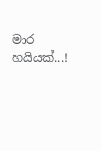මාර හයියක්...!